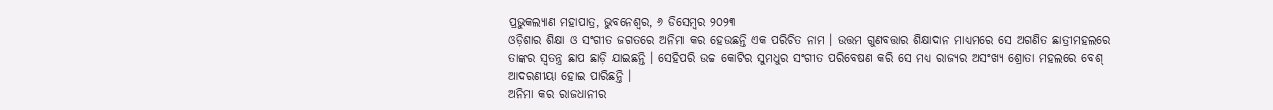ପ୍ରଭୁକଲ୍ୟାଣ ମହାପାତ୍ର, ଭୁବନେଶ୍ୱର, ୬ ଡିସେମ୍ବର ୨୦୨୩
ଓଡ଼ିଶାର ଶିକ୍ଷା ଓ ସଂଗୀତ ଜଗତରେ ଅନିମା କର ହେଉଛନ୍ତି ଏକ ପରିଚିତ ନାମ । ଉତ୍ତମ ଗୁଣବତ୍ତାର ଶିକ୍ଷାଦାନ ମାଧ୍ୟମରେ ସେ ଅଗଣିତ ଛାତ୍ରୀମହଲରେ ତାଙ୍କର ସ୍ୱତନ୍ତ୍ର ଛାପ ଛାଡ଼ି ଯାଇଛନ୍ତି । ସେହିପରି ଉଚ୍ଚ କୋଟିର ସୁମଧୁର ସଂଗୀତ ପରିବେଷଣ କରି ସେ ମଧ୍ୟ ରାଜ୍ୟର ଅସଂଖ୍ୟ ଶ୍ରୋତା ମହଲରେ ବେଶ୍ ଆଦରଣୀୟା ହୋଇ ପାରିଛନ୍ତି ।
ଅନିମା କର ରାଜଧାନୀର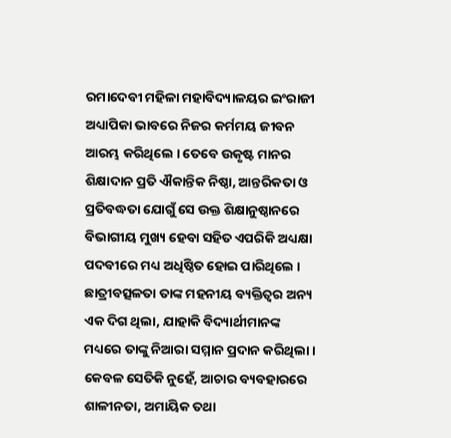ରମାଦେବୀ ମହିଳା ମହାବିଦ୍ୟାଳୟର ଇଂରାଜୀ ଅଧ୍ୟାପିକା ଭାବରେ ନିଜର କର୍ମମୟ ଜୀବନ ଆରମ୍ଭ କରିଥିଲେ । ତେବେ ଉକୃଷ୍ଟ ମାନର ଶିକ୍ଷାଦାନ ପ୍ରତି ଐକାନ୍ତିକ ନିଷ୍ଠା, ଆନ୍ତରିକତା ଓ ପ୍ରତିବଦ୍ଧତା ଯୋଗୁଁ ସେ ଉକ୍ତ ଶିକ୍ଷାନୁଷ୍ଠାନରେ ବିଭାଗୀୟ ମୁଖ୍ୟ ହେବା ସହିତ ଏପରିକି ଅଧ୍ୟକ୍ଷା ପଦବୀରେ ମଧ୍ୟ ଅଧିଷ୍ଠିତ ହୋଇ ପାରିଥିଲେ । ଛାତ୍ରୀବତ୍ସଳତା ତାଙ୍କ ମହନୀୟ ବ୍ୟକ୍ତିତ୍ୱର ଅନ୍ୟ ଏକ ଦିଗ ଥିଲା, ଯାହାକି ବିଦ୍ୟାର୍ଥୀମାନଙ୍କ ମଧ୍ୟରେ ତାଙ୍କୁ ନିଆରା ସମ୍ମାନ ପ୍ରଦାନ କରିଥିଲା । କେବଳ ସେତିକି ନୁହେଁ, ଆଚାର ବ୍ୟବହାରରେ ଶାଳୀନତା, ଅମାୟିକ ତଥା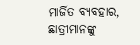ମାର୍ଜିତ ବ୍ୟବହାର, ଛାତ୍ରୀମାନଙ୍କୁ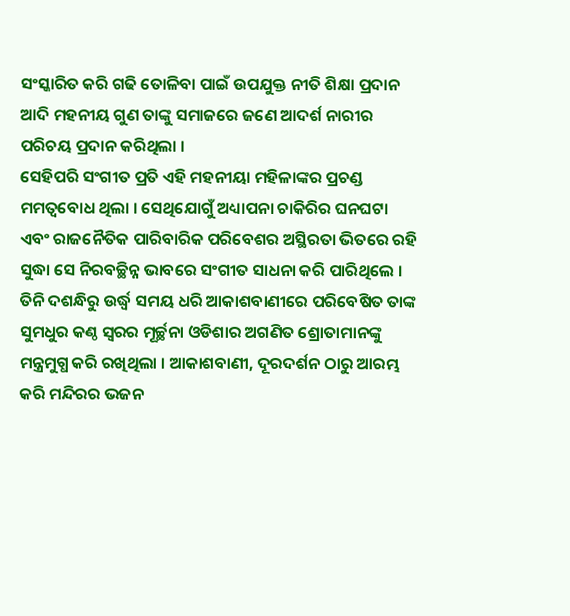ସଂସ୍କାରିତ କରି ଗଢି ତୋଳିବା ପାଇଁ ଉପଯୁକ୍ତ ନୀତି ଶିକ୍ଷା ପ୍ରଦାନ ଆଦି ମହନୀୟ ଗୁଣ ତାଙ୍କୁ ସମାଜରେ ଜଣେ ଆଦର୍ଶ ନାରୀର ପରିଚୟ ପ୍ରଦାନ କରିଥିଲା ।
ସେହିପରି ସଂଗୀତ ପ୍ରତି ଏହି ମହନୀୟା ମହିଳାଙ୍କର ପ୍ରଚଣ୍ଡ ମମତ୍ୱବୋଧ ଥିଲା । ସେଥିଯୋଗୁଁ ଅଧ୍ୟାପନା ଚାକିରିର ଘନଘଟା ଏବଂ ରାଜନୈତିକ ପାରିବାରିକ ପରିବେଶର ଅସ୍ଥିରତା ଭିତରେ ରହି ସୁଦ୍ଧା ସେ ନିରବଚ୍ଛିନ୍ନ ଭାବରେ ସଂଗୀତ ସାଧନା କରି ପାରିଥିଲେ । ତିନି ଦଶନ୍ଧିରୁ ଉର୍ଦ୍ଧ୍ୱ ସମୟ ଧରି ଆକାଶବାଣୀରେ ପରିବେଷିତ ତାଙ୍କ ସୁମଧୁର କଣ୍ଠ ସ୍ୱରର ମୂର୍ଚ୍ଛନା ଓଡିଶାର ଅଗଣିତ ଶ୍ରୋତାମାନଙ୍କୁ ମନ୍ତ୍ରମୁଗ୍ଧ କରି ରଖିଥିଲା । ଆକାଶବାଣୀ, ଦୂରଦର୍ଶନ ଠାରୁ ଆରମ୍ଭ କରି ମନ୍ଦିରର ଭଜନ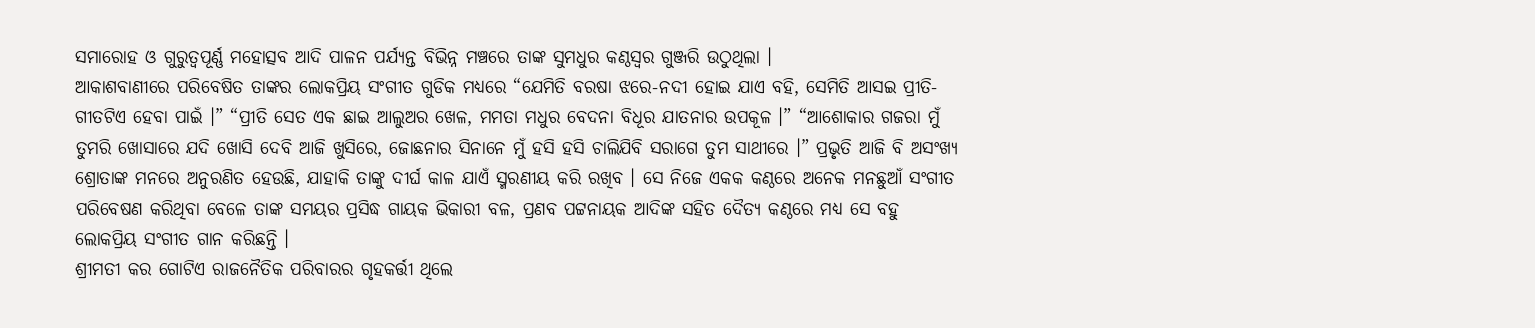ସମାରୋହ ଓ ଗୁରୁତ୍ୱପୂର୍ଣ୍ଣ ମହୋତ୍ସବ ଆଦି ପାଳନ ପର୍ଯ୍ୟନ୍ତ ବିଭିନ୍ନ ମଞ୍ଚରେ ତାଙ୍କ ସୁମଧୁର କଣ୍ଠସ୍ୱର ଗୁଞ୍ଜରି ଉଠୁଥିଲା ।
ଆକାଶବାଣୀରେ ପରିବେଷିତ ତାଙ୍କର ଲୋକପ୍ରିୟ ସଂଗୀତ ଗୁଡିକ ମଧ୍ୟରେ “ଯେମିତି ବରଷା ଝରେ-ନଦୀ ହୋଇ ଯାଏ ବହି, ସେମିତି ଆସଇ ପ୍ରୀତି- ଗୀତଟିଏ ହେବା ପାଇଁ ।” “ପ୍ରୀତି ସେତ ଏକ ଛାଇ ଆଲୁଅର ଖେଳ, ମମତା ମଧୁର ବେଦନା ବିଧୂର ଯାତନାର ଉପକୂଳ ।” “ଆଶୋକାର ଗଜରା ମୁଁ ତୁମରି ଖୋସାରେ ଯଦି ଖୋସି ଦେବି ଆଜି ଖୁସିରେ, ଜୋଛନାର ସିନାନେ ମୁଁ ହସି ହସି ଚାଲିଯିବି ସରାଗେ ତୁମ ସାଥୀରେ ।” ପ୍ରଭୃତି ଆଜି ବି ଅସଂଖ୍ୟ ଶ୍ରୋତାଙ୍କ ମନରେ ଅନୁରଣିତ ହେଉଛି, ଯାହାକି ତାଙ୍କୁ ଦୀର୍ଘ କାଳ ଯାଏଁ ସ୍ମରଣୀୟ କରି ରଖିବ । ସେ ନିଜେ ଏକକ କଣ୍ଠରେ ଅନେକ ମନଛୁଆଁ ସଂଗୀତ ପରିବେଷଣ କରିଥିବା ବେଳେ ତାଙ୍କ ସମୟର ପ୍ରସିଦ୍ଧ ଗାୟକ ଭିକାରୀ ବଳ, ପ୍ରଣବ ପଟ୍ଟନାୟକ ଆଦିଙ୍କ ସହିତ ଦୈତ୍ୟ କଣ୍ଠରେ ମଧ୍ୟ ସେ ବହୁ ଲୋକପ୍ରିୟ ସଂଗୀତ ଗାନ କରିଛନ୍ତି ।
ଶ୍ରୀମତୀ କର ଗୋଟିଏ ରାଜନୈତିକ ପରିବାରର ଗୃହକର୍ତ୍ତୀ ଥିଲେ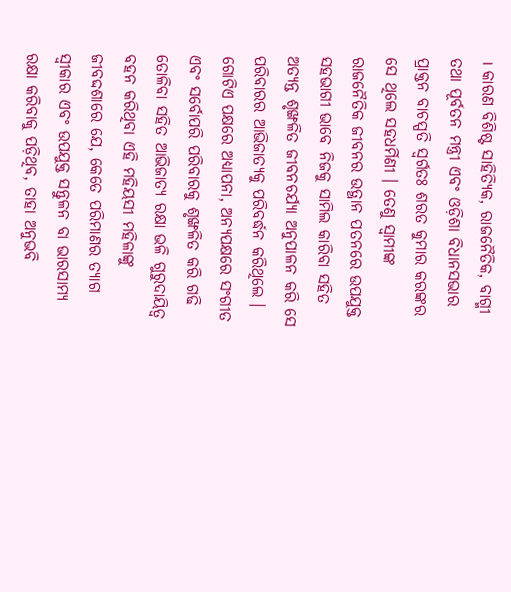। କାରଣ ବିଶିଷ୍ଟ ସାହିତ୍ୟିକ, ରାଜନୈତିକ, ବାଗ୍ମୀ ତଥା ପୂର୍ବତନ ମନ୍ତ୍ରୀ ଏବଂ ଓଡ଼ିଶା ବିଧାନସଭାର ପ୍ରାକ୍ତନ ବାଚସ୍ପତି ସ୍ୱର୍ଗତଃ ଶରତ କୁମାର କରଙ୍କର ସେ ଥିଲେ ସହଧର୍ମିଣୀ । ତେଣୁ ସ୍ୱାମୀଙ୍କ ରାଜନୈତିକ ଜୀବନର ଉତ୍ଥାନ ପତନରେ ଉପଯୁକ୍ତ ସହଭାଗୀ ଭାବେ ନିଜକୁ ସାମିଲ କାରିବା ସହିତ ଅତ୍ୟନ୍ତ ଶୃଙ୍ଖଳିତ ଜୀବନଚର୍ଯ୍ୟା ଅନୁପାଳନ କରି ସେ ପରିବାରର ଆଭିଜାତ୍ୟକୁ ପରିବର୍ଦ୍ଧନ କରିଥିଲେ ।
ଗୋଟିଏ ପକ୍ଷରେ ଅଧ୍ୟାପନା, ଅନ୍ୟପକ୍ଷରେ ସଂଗୀତ ଏବଂ ସର୍ବୋପରି ପରିବାରକୁ ଶୃଙ୍ଖଳିତ କରି ଗଢି ତୋଳିବା ସହିତ ଆଭିଜାତ୍ୟ ରକ୍ଷା ଭଳି ଗୁରୁଦାୟିତ୍ୱ ବହନ କରିଥିବା ଏହି ମହିୟସୀ ମହିଳାଙ୍କୁ ଜୀବଦ୍ଦଶାରେ ଯେ, କେତେ ପରିମାଣର ତ୍ୟାଗ ସ୍ୱୀକାର ଏବଂ ଉପଯୁକ୍ତ ସନ୍ତୁଳନ ବା ଭାରସାମ୍ୟ ରକ୍ଷା କରିବାକୁ ପଡ଼ିଥିବ, ତାହା ଅନୁଭବି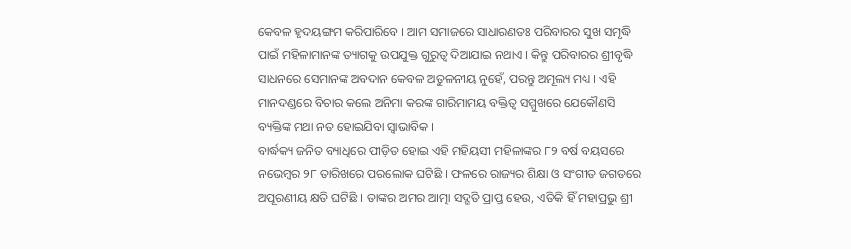କେବଳ ହୃଦୟଙ୍ଗମ କରିପାରିବେ । ଆମ ସମାଜରେ ସାଧାରଣତଃ ପରିବାରର ସୁଖ ସମୃଦ୍ଧି ପାଇଁ ମହିଳାମାନଙ୍କ ତ୍ୟାଗକୁ ଉପଯୁକ୍ତ ଗୁରୁତ୍ୱ ଦିଆଯାଇ ନଥାଏ । କିନ୍ତୁ ପରିବାରର ଶ୍ରୀବୃଦ୍ଧି ସାଧନରେ ସେମାନଙ୍କ ଅବଦାନ କେବଳ ଅତୁଳନୀୟ ନୁହେଁ, ପରନ୍ତୁ ଅମୂଲ୍ୟ ମଧ୍ୟ । ଏହି ମାନଦଣ୍ଡରେ ବିଚାର କଲେ ଅନିମା କରଙ୍କ ଗାରିମାମୟ ବକ୍ତିତ୍ୱ ସମ୍ମୁଖରେ ଯେକୌଣସି ବ୍ୟକ୍ତିଙ୍କ ମଥା ନତ ହୋଇଯିବା ସ୍ୱାଭାବିକ ।
ବାର୍ଦ୍ଧକ୍ୟ ଜନିତ ବ୍ୟାଧିରେ ପୀଡ଼ିତ ହୋଇ ଏହି ମହିୟସୀ ମହିଳାଙ୍କର ୮୨ ବର୍ଷ ବୟସରେ ନଭେମ୍ବର ୨୮ ତାରିଖରେ ପରଲୋକ ଘଟିଛି । ଫଳରେ ରାଜ୍ୟର ଶିକ୍ଷା ଓ ସଂଗୀତ ଜଗତରେ ଅପୂରଣୀୟ କ୍ଷତି ଘଟିଛି । ତାଙ୍କର ଅମର ଆତ୍ମା ସଦ୍ଗତି ପ୍ରାପ୍ତ ହେଉ, ଏତିକି ହିଁ ମହାପ୍ରଭୁ ଶ୍ରୀ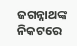ଜଗନ୍ନାଥଙ୍କ ନିକଟରେ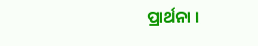ପ୍ରାର୍ଥନା ।